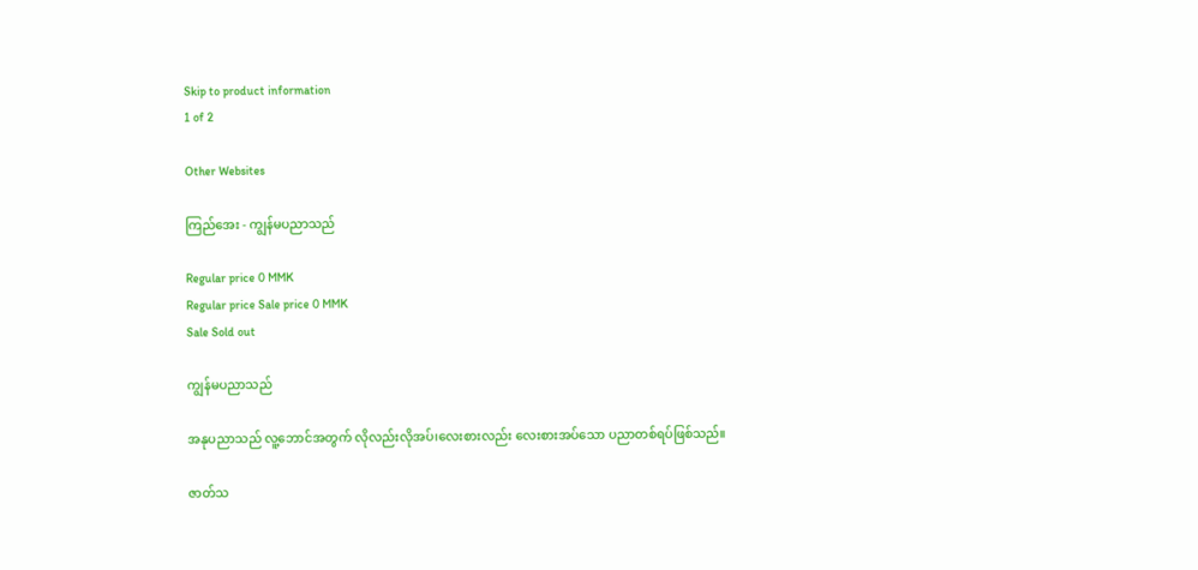Skip to product information
1 of 2

Other Websites

ကြည်အေး - ကျွန်မပညာသည်

Regular price 0 MMK
Regular price Sale price 0 MMK
Sale Sold out

ကျွန်မပညာသည်

အနုပညာသည် လူ့ဘောင်အတွက် လိုလည်းလိုအပ်၊လေးစားလည်း လေးစားအပ်သော ပညာတစ်ရပ်ဖြစ်သည်။

ဇာတ်သ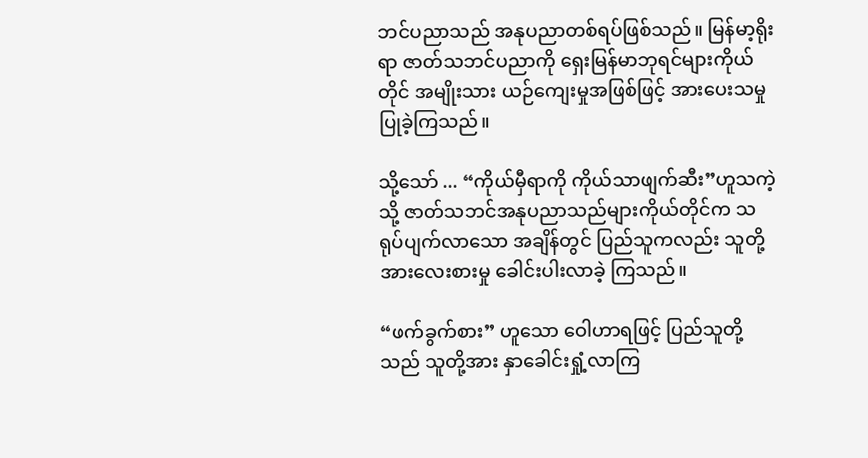ဘင်ပညာသည် အနုပညာတစ်ရပ်ဖြစ်သည်။ မြန်မာ့ရိုးရာ ဇာတ်သဘင်ပညာကို ‌ရှေးမြန်မာဘုရင်များကိုယ်တိုင် အမျိုးသား ယဉ်ကျေးမှုအဖြစ်ဖြင့် အားပေးသမှု ပြုခဲ့ကြသည်။

သို့သော် ... “ကိုယ်မှီရာကို ကိုယ်သာဖျက်ဆီး”ဟူသကဲ့သို့ ဇာတ်သဘင်အနုပညာသည်များကိုယ်တိုင်က သရုပ်ပျက်လာသော အချိန်တွင် ပြည်သူကလည်း သူတို့အားလေးစားမှု ခေါင်းပါးလာခဲ့ ကြသည်။

“ဖက်ခွက်စား” ဟူသော ဝေါဟာရဖြင့် ပြည်သူတို့သည် သူတို့အား နှာခေါင်းရှုံ့လာကြ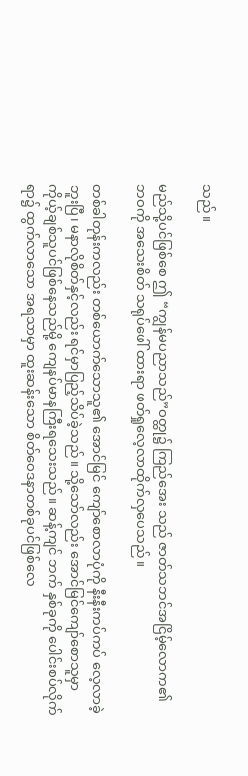သည်။

မည်သို့ပင်ဖြစ်စေ ဤ “ကျွန်မပညာသည်”ဝတ္ထု၌ ကြည်အေး သည် ဇာတ်သဘင်အငြိမ့်လောက၏ ဘဝကို အသေးစိတ် သရုပ်ဖေါ် ထားရာ ဖတ်ရှုလေ့လာထိုက်လှပေသည်။

တစ်ခါတုန်းကလည်း တစ်ယောက်သောသူ၏ အောင်မြင် ကျော်စောလာပုံကို နီးနီးကပ်ကပ် လေ့လာခဲ့ဘူးပြီ၊ မနာလိုစိတ်နှင့်လည်း ရင်မှာပြည့်သိပ်ခဲ့သည်။ သို့သော်လည်း အောင်မြင်ကျော်စောသူမှာ ကိုယ့်ချစ်သူပင်ဖြစ်နေသည်မို့ ကျေနပ်မာနကြီးရသေးသည်။ ဆန့်ကျင် ဘက် နှစ်ခုကို ပေါင်းစပ်လိုက်ရာ၌ ထွက်လာသော အရသာမှာ ထူးဆန်းသော စိတ်ဝေဒနာတစ်ခုပင်ဖြစ်လေ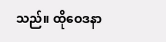သည်။ ထိုဝေဒနာ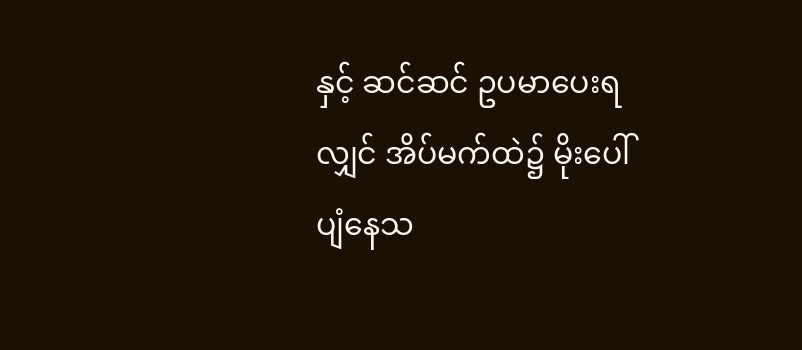နှင့် ဆင်ဆင် ဥပမာပေးရလျှင် အိပ်မက်ထဲ၌ မိုးပေါ်ပျံနေသ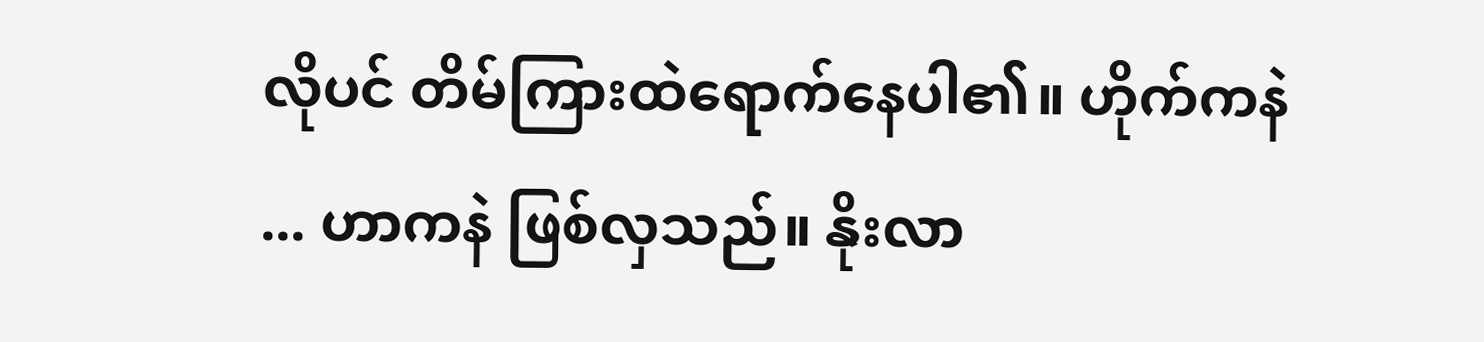လိုပင် တိမ်ကြားထဲရောက်နေပါ၏။ ဟိုက်ကနဲ ... ဟာကနဲ ဖြစ်လှသည်။ နိုးလာ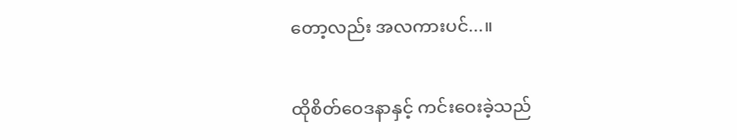တော့လည်း အလကားပင်...။

ထိုစိတ်ဝေဒနာနှင့် ကင်းဝေးခဲ့သည်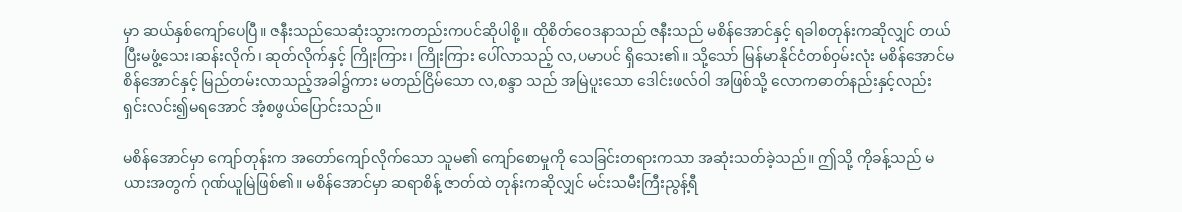မှာ ဆယ်နှစ်ကျော်ပေပြီ။ ဇနီးသည်သေဆုံးသွားကတည်းကပင်ဆိုပါစို့။ ထိုစိတ်ဝေဒနာသည် ဇနီးသည် မစိန်အောင်နှင့် ရခါစတုန်းကဆိုလျှင် တယ်ပြီးမဖွံ့သေး၊ဆန်းလိုက်၊ ဆုတ်လိုက်နှင့် ကြိုးကြား၊ ကြိုးကြား ပေါ်လာသည့် လ,ပမာပင် ရှိသေး၏။ သို့သော် မြန်မာနိုင်ငံတစ်ဝှမ်းလုံး မစိန်အောင်မစိန်အောင်နှင့် မြည်တမ်းလာသည့်အခါ၌ကား မတည်ငြိမ်သော လ,စန္ဒာ သည် အမြဲပူးသော ဒေါင်းဖလ်ဝါ အဖြစ်သို့ လောကဓာတ်နည်းနှင့်လည်း ရှင်းလင်း၍မရအောင် အံ့စဖွယ်ပြောင်းသည်။

မစိန်အောင်မှာ ကျော်တုန်းက အတော်ကျော်လိုက်သော သူမ၏ ကျော်စောမှုကို သေခြင်းတရားကသာ အဆုံးသတ်ခဲ့သည်။ ဤသို့ ကိုခန့်သည် မယားအတွက် ဂုဏ်ယူမြဲဖြစ်၏။ မစိန်အောင်မှာ ဆရာစိန့် ဇာတ်ထဲ တုန်းကဆိုလျှင် မင်းသမီးကြီးညွန့်ရီ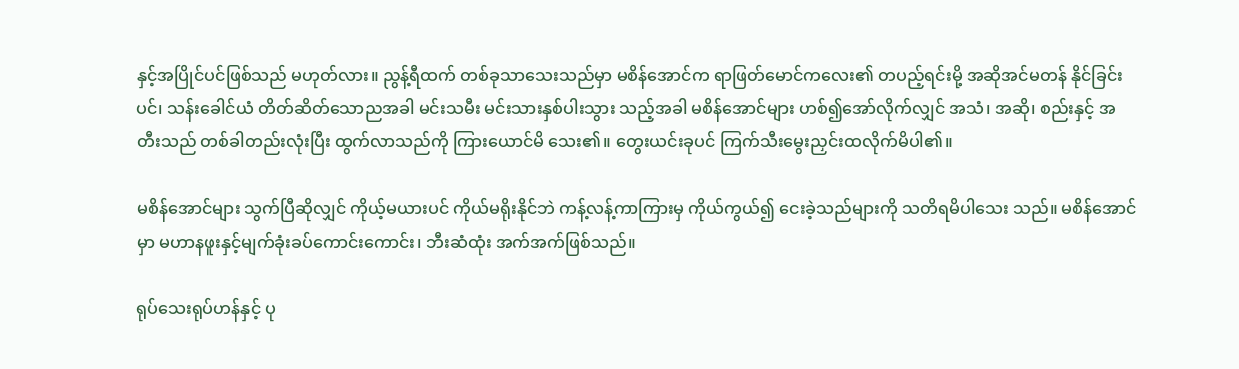နှင့်အပြိုင်ပင်ဖြစ်သည် မဟုတ်လား။ ညွန့်ရီထက် တစ်ခုသာသေးသည်မှာ မစိန်အောင်က ရာဖြတ်မောင်ကလေး၏ တပည့်ရင်းမို့ အဆိုအင်မတန် နိုင်ခြင်းပင်၊ သန်းခေါင်ယံ တိတ်ဆိတ်သောညအခါ မင်းသမီး မင်းသားနှစ်ပါးသွား သည့်အခါ မစိန်အောင်များ ဟစ်၍အော်လိုက်လျှင် အသံ၊ အဆို၊ စည်းနှင့် အတီးသည် တစ်ခါတည်းလုံးပြီး ထွက်လာသည်ကို ကြားယောင်မိ သေး၏။ တွေးယင်းခုပင် ကြက်သီးမွေးညှင်းထလိုက်မိပါ၏။

မစိန်အောင်များ သွက်ပြီဆိုလျှင် ကိုယ့်မယားပင် ကိုယ်မရိုးနိုင်ဘဲ ကန့်လန့်ကာကြားမှ ကိုယ်ကွယ်၍ ငေးခဲ့သည်များကို သတိရမိပါသေး သည်။ မစိန်အောင်မှာ မဟာနဖူးနှင့်မျက်ခုံးခပ်ကောင်းကောင်း၊ ဘီးဆံထုံး အက်အက်ဖြစ်သည်။

ရုပ်သေးရုပ်ဟန်နှင့် ပု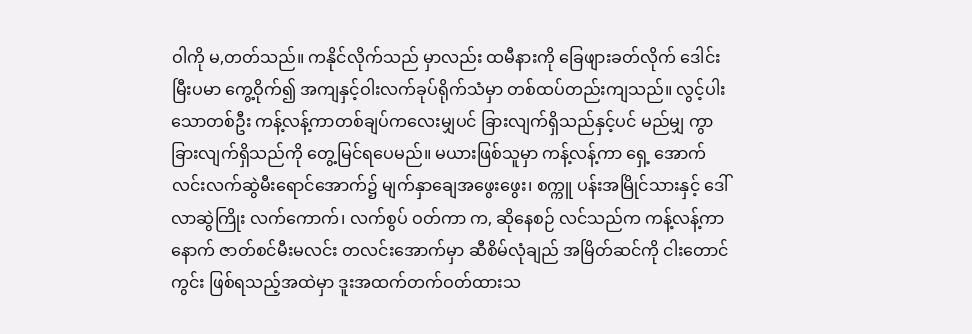ဝါကို မ,တတ်သည်။ ကနိုင်လိုက်သည် မှာလည်း ထမီနားကို ခြေဖျားခတ်လိုက် ဒေါင်းမြီးပမာ ကွေ့ဝိုက်၍ အကျနှင့်ဝါးလက်ခုပ်ရိုက်သံမှာ တစ်ထပ်တည်းကျသည်။ လွင့်ပါးသောတစ်ဦး ကန့်လန့်ကာတစ်ချပ်ကလေးမျှပင် ခြားလျက်ရှိသည်နှင့်ပင် မည်မျှ ကွာခြားလျက်ရှိသည်ကို တွေ့မြင်ရပေမည်။ မယားဖြစ်သူမှာ ကန့်လန့်ကာ ရှေ့ အောက်လင်းလက်ဆွဲမီးရောင်အောက်၌ မျက်နှာချေအဖွေးဖွေး၊ စက္ကူ ပန်းအမြိုင်သားနှင့် ဒေါ်လာဆွဲကြိုး လက်ကောက်၊ လက်စွပ် ဝတ်ကာ က, ဆိုနေစဉ် လင်သည်က ကန့်လန့်ကာနောက် ဇာတ်စင်မီးမလင်း တလင်းအောက်မှာ ဆီစိမ်လုံချည် အမြိတ်ဆင်ကို ငါးတောင်ကွင်း ဖြစ်ရသည့်အထဲမှာ ဒူးအထက်တက်ဝတ်ထားသ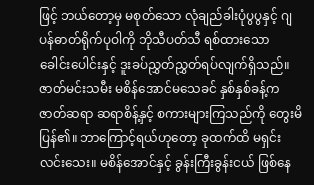ဖြင့် ဘယ်တော့မှ မစုတ်သော လုံချည်ခါးပုံပွပွနှင့် ဂျပန်ဓာတ်ရိုက်ပုဝါကို ဘိုသီပတ်သီ ရစ်ထားသော ခေါင်းပေါင်းနှင့် ဒူးခပ်ညွှတ်ညွှတ်ရပ်လျက်ရှိသည်။ ဇာတ်မင်းသမီး မစိန်အောင်မသေခင် နှစ်နှစ်ခန့်က ဇာတ်ဆရာ ဆရာစိန့်နှင့် စကားများကြသည်ကို တွေးမိပြန်၏။ ဘာကြောင့်ရယ်ဟုတော့ ခုထက်ထိ မရှင်းလင်းသေး။ မစိန်အောင်နှင့် ခွန်းကြီးခွန်းငယ် ဖြစ်နေ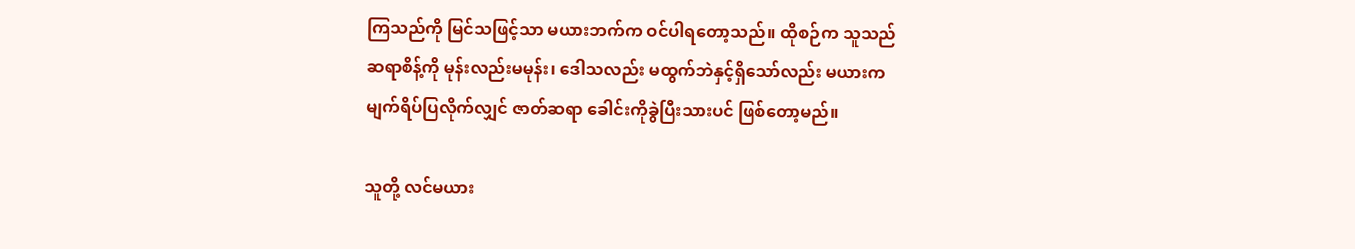ကြသည်ကို မြင်သဖြင့်သာ မယားဘက်က ဝင်ပါရတော့သည်။ ထိုစဉ်က သူသည် ဆရာစိန့်ကို မုန်းလည်းမမုန်း၊ ဒေါသလည်း မထွက်ဘဲနှင့်ရှိသော်လည်း မယားက မျက်ရိပ်ပြလိုက်လျှင် ဇာတ်ဆရာ ခေါင်းကိုခွဲပြီးသားပင် ဖြစ်တော့မည်။

သူတို့ လင်မယား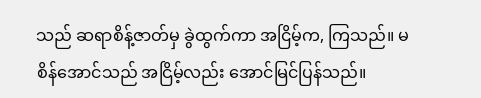သည် ဆရာစိန့်ဇာတ်မှ ခွဲထွက်ကာ အငြိမ့်က, ကြသည်။ မစိန်အောင်သည် အငြိမ့်လည်း အောင်မြင်ပြန်သည်။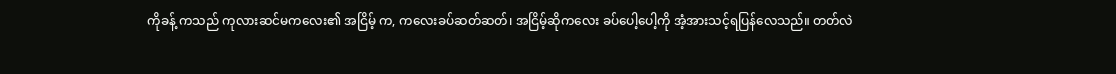ကိုခန့် ကသည် ကုလားဆင်မကလေး၏ အငြိမ့် က, ကလေးခပ်ဆတ်ဆတ်၊ အငြိမ့်ဆိုကလေး ခပ်ပေါ့ပေါ့ကို အံ့အားသင့်ရပြန်လေသည်။ တတ်လဲ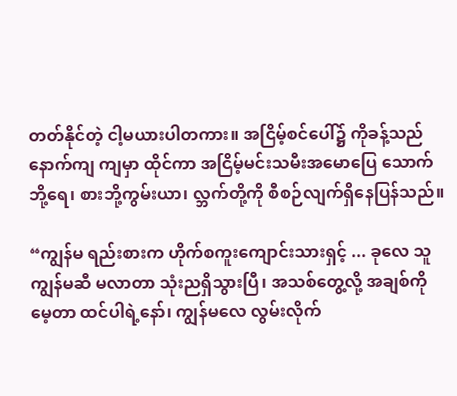တတ်နိုင်တဲ့ ငါ့မယားပါတကား။ အငြိမ့်စင်ပေါ်၌ ကိုခန့်သည် နောက်ကျ ကျမှာ ထိုင်ကာ အငြိမ့်မင်းသမီးအမောပြေ သောက်ဘို့ရေ၊ စားဘို့ကွမ်းယာ၊ လ္ဘက်တို့ကို စီစဉ်လျက်ရှိနေပြန်သည်။

“ကျွန်မ ရည်းစားက ဟိုက်စကူးကျောင်းသားရှင့် ... ခုလေ သူကျွန်မဆီ မလာတာ သုံးညရှိသွားပြီ၊ အသစ်တွေ့လို့ အချစ်ကို မေ့တာ ထင်ပါရဲ့နော်၊ ကျွန်မလေ လွမ်းလိုက်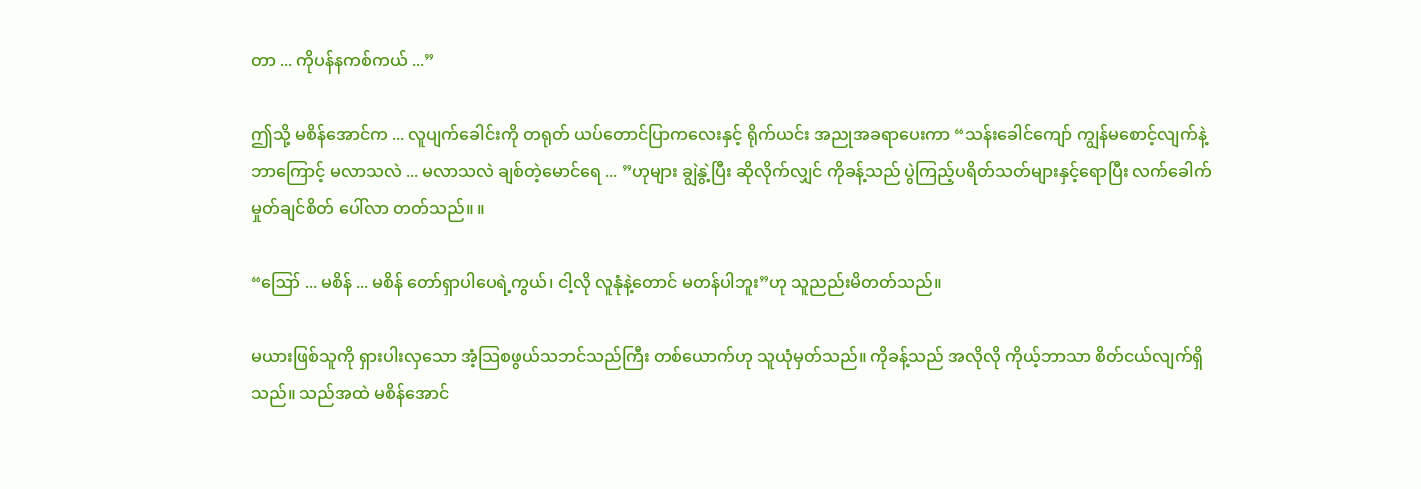တာ ... ကိုပန်နကစ်ကယ် ...”

ဤသို့ မစိန်အောင်က ... လူပျက်ခေါင်းကို တရုတ် ယပ်တောင်ပြာကလေးနှင့် ရိုက်ယင်း အညုအခရာပေးကာ “သန်းခေါင်ကျော် ကျွန်မစောင့်လျက်နဲ့ ဘာကြောင့် မလာသလဲ ... မလာသလဲ ချစ်တဲ့မောင်ရေ ... ”ဟုများ ချွဲနွဲ့ပြီး ဆိုလိုက်လျှင် ကိုခန့်သည် ပွဲကြည့်ပရိတ်သတ်များနှင့်ရောပြီး လက်ခေါက်မှုတ်ချင်စိတ် ပေါ်လာ တတ်သည်။ ။

“ဪ ... မစိန် ... မစိန် တော်ရှာပါပေရဲ့ကွယ်၊ ငါ့လို လူနုံနဲ့တောင် မတန်ပါဘူး”ဟု သူညည်းမိတတ်သည်။

မယားဖြစ်သူကို ရှားပါးလှသော အံ့သြစဖွယ်သဘင်သည်ကြီး တစ်ယောက်ဟု သူယုံမှတ်သည်။ ကိုခန့်သည် အလိုလို ကိုယ့်ဘာသာ စိတ်ငယ်လျက်ရှိသည်။ သည်အထဲ မစိန်အောင်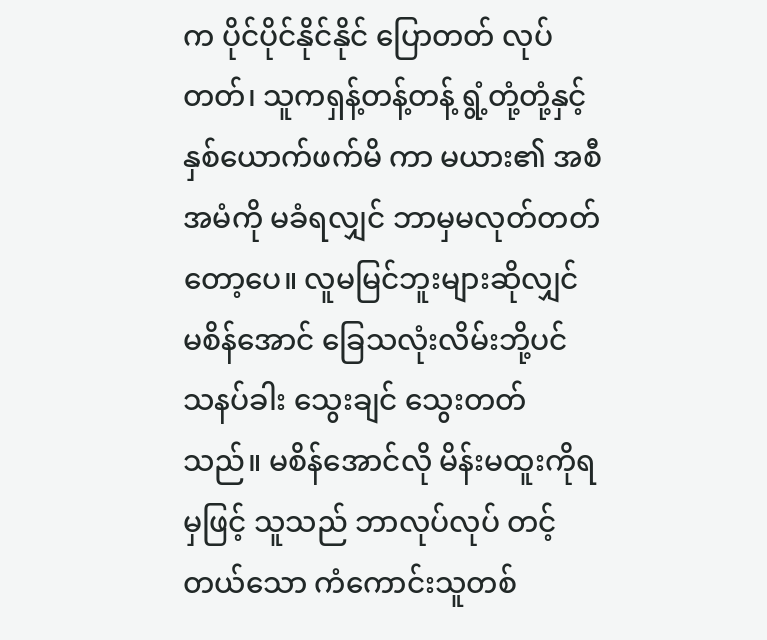က ပိုင်ပိုင်နိုင်နိုင် ပြောတတ် လုပ်တတ်၊ သူကရှန့်တန့်တန့် ရွံ့တုံ့တုံ့နှင့် နှစ်ယောက်ဖက်မိ ကာ မယား၏ အစီအမံကို မခံရလျှင် ဘာမှမလုတ်တတ်တော့ပေ။ လူမမြင်ဘူးများဆိုလျှင် မစိန်အောင် ခြေသလုံးလိမ်းဘို့ပင် သနပ်ခါး သွေးချင် သွေးတတ်သည်။ မစိန်အောင်လို မိန်းမထူးကိုရမှဖြင့် သူသည် ဘာလုပ်လုပ် တင့်တယ်သော ကံကောင်းသူတစ်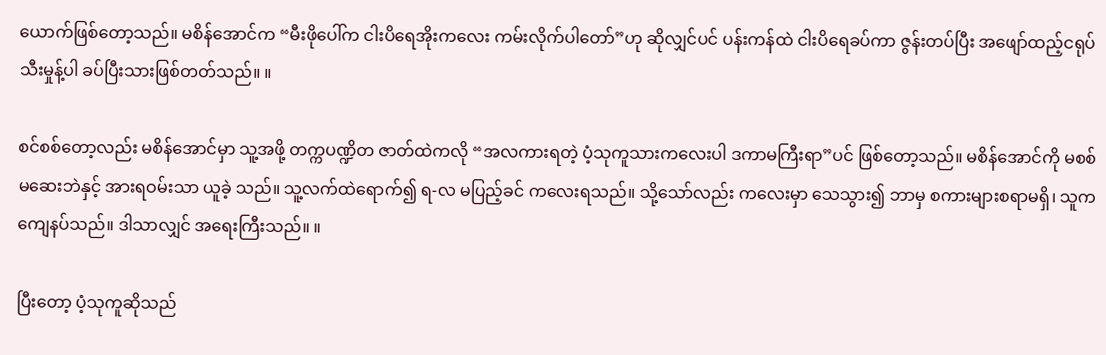ယောက်ဖြစ်တော့သည်။ မစိန်အောင်က “မီးဖိုပေါ်က ငါးပိရေအိုးကလေး ကမ်းလိုက်ပါတော်”ဟု ဆိုလျှင်ပင် ပန်းကန်ထဲ ငါးပိရေခပ်ကာ ဇွန်းတပ်ပြီး အဖျော်ထည့်ငရုပ်သီးမှုန့်ပါ ခပ်ပြီးသားဖြစ်တတ်သည်။ ။

စင်စစ်တော့လည်း မစိန်အောင်မှာ သူ့အဖို့ တက္ကပဏ္ဍိတ ဇာတ်ထဲကလို “အလကားရတဲ့ ပံ့သုကူသားကလေးပါ ဒကာမကြီးရာ”ပင် ဖြစ်တော့သည်။ မစိန်အောင်ကို မစစ်မဆေးဘဲနှင့် အားရဝမ်းသာ ယူခဲ့ သည်။ သူ့လက်ထဲရောက်၍ ရ-လ မပြည့်ခင် ကလေးရသည်။ သို့သော်လည်း ကလေးမှာ သေသွား၍ ဘာမှ စကားများစရာမရှိ၊ သူကကျေနပ်သည်။ ဒါသာလျှင် အရေးကြီးသည်။ ။

ပြီးတော့ ပံ့သုကူဆိုသည်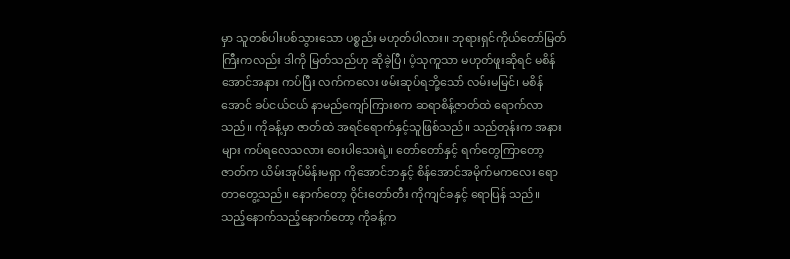မှာ သူတစ်ပါးပစ်သွားသော ပစ္စည်း မဟုတ်ပါလား။ ဘုရားရှင်ကိုယ်တော်မြတ်ကြီးကလည်း ဒါကို မြတ်သည်ဟု ဆိုခဲ့ပြီ၊ ပံ့သုကူသာ မဟုတ်ဖူးဆိုရင် မစိန်အောင်အနား ကပ်ပြီး လက်ကလေး ဖမ်းဆုပ်ရဘို့သော် လမ်းမမြင်၊ မစိန်အောင် ခပ်ငယ်ငယ် နာမည်ကျော်ကြားစက ဆရာစိန့်ဇာတ်ထဲ ရောက်လာသည်။ ကိုခန့်မှာ ဇာတ်ထဲ အရင်ရောက်နှင့်သူဖြစ်သည်။ သည်တုန်းက အနားများ ကပ်ရလေသလား ဝေးပါသေးရဲ့။ တော်တော်နှင့် ရက်တွေကြာတော့ ဇာတ်က ယိမ်းအုပ်မိန်းမရှာ ကိုအောင်ဘနှင့် စိန်အောင်အမိုက်မကလေး ရောတာတွေ့သည်။ နောက်တော့ ဝိုင်းတော်တီး ကိုကျင်ခနှင့် ရောပြန် သည်။ သည့်နောက်သည့်နောက်တော့ ကိုခန့်က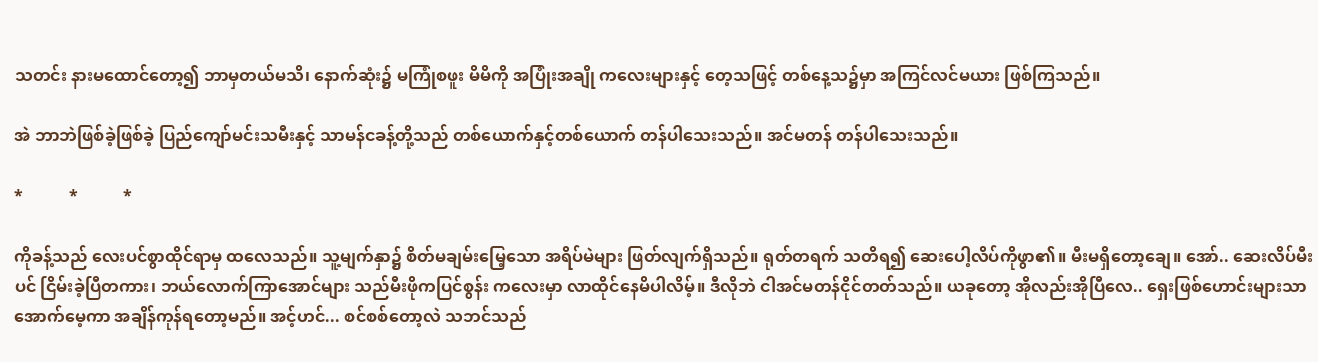သတင်း နားမထောင်တော့၍ ဘာမှတယ်မသိ၊ နောက်ဆုံး၌ မကြုံစဖူး မိမိကို အပြုံးအချို ကလေးများနှင့် တေ့သဖြင့် တစ်နေ့သ၌မှာ အကြင်လင်မယား ဖြစ်ကြသည်။

အဲ ဘာဘဲဖြစ်ခဲ့ဖြစ်ခဲ့ ပြည်ကျော်မင်းသမီးနှင့် သာမန်ငခန့်တို့သည် တစ်ယောက်နှင့်တစ်ယောက် တန်ပါသေးသည်။ အင်မတန် တန်ပါသေးသည်။

*           *           *

ကိုခန့်သည် လေးပင်စွာထိုင်ရာမှ ထလေသည်။ သူ့မျက်နှာ၌ စိတ်မချမ်းမြေ့သော အရိပ်မဲများ ဖြတ်လျက်ရှိသည်။ ရုတ်တရက် သတိရ၍ ဆေးပေါ့လိပ်ကိုဖွာ၏။ မီးမရှိတော့ချေ။ အော်.. ဆေးလိပ်မီးပင် ငြိမ်းခဲ့ပြီတကား၊ ဘယ်လောက်ကြာအောင်များ သည်မီးဖိုကပြင်စွန်း ကလေးမှာ လာထိုင်နေမိပါလိမ့်။ ဒီလိုဘဲ ငါအင်မတန်ငိုင်တတ်သည်။ ယခုတော့ အိုလည်းအိုပြီလေ.. ရှေးဖြစ်ဟောင်းများသာ အောက်မေ့ကာ အချိန်ကုန်ရတော့မည်။ အင့်ဟင်... စင်စစ်တော့လဲ သဘင်သည်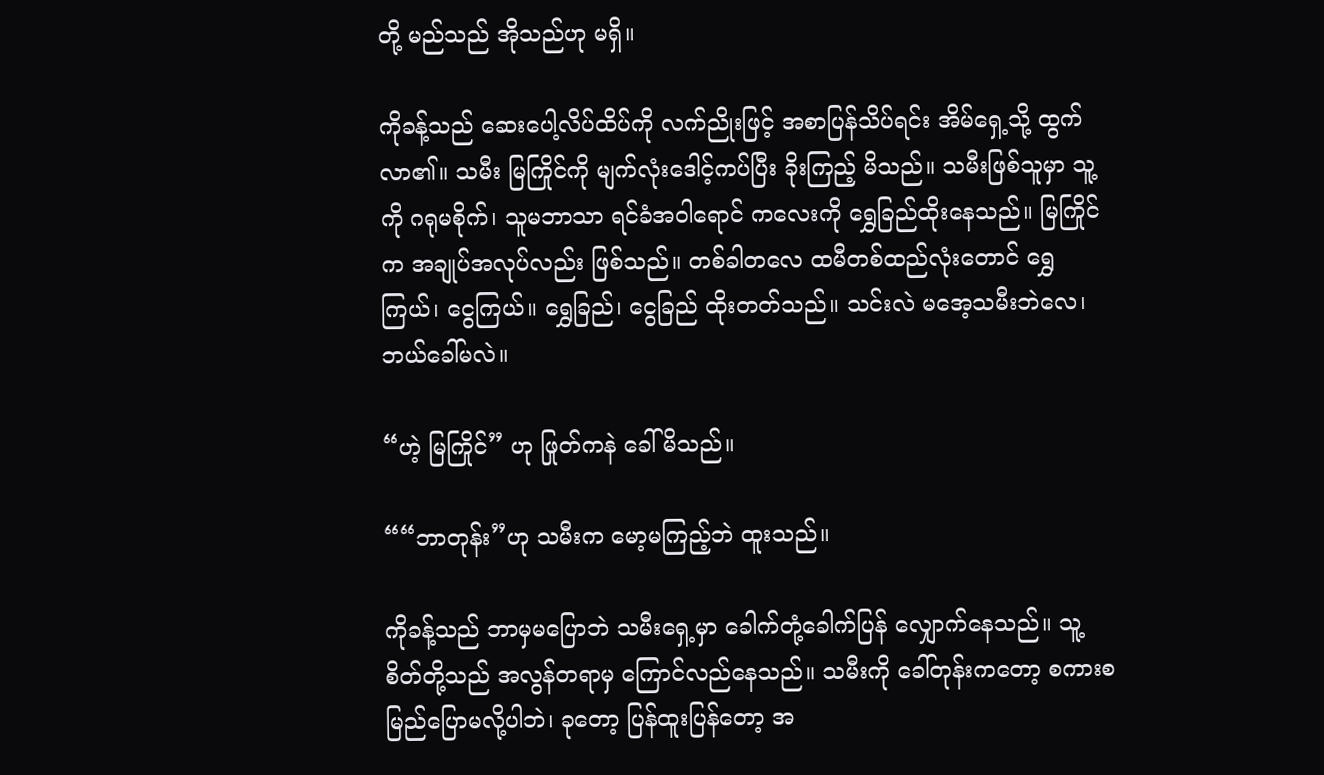တို့ မည်သည် အိုသည်ဟု မရှိ။

ကိုခန့်သည် ဆေးပေါ့လိပ်ထိပ်ကို လက်ညိုးဖြင့် အစာပြန်သိပ်ရင်း အိမ်ရှေ့သို့ ထွက်လာ၏။ သမီး မြကြိုင်ကို မျက်လုံးဒေါင့်ကပ်ပြီး ခိုးကြည့် မိသည်။ သမီးဖြစ်သူမှာ သူ့ကို ဂရုမစိုက်၊ သူမဘာသာ ရင်ခံအဝါရောင် ကလေးကို ရွှေခြည်ထိုးနေသည်။ မြကြိုင်က အချုပ်အလုပ်လည်း ဖြစ်သည်။ တစ်ခါတလေ ထမီတစ်ထည်လုံးတောင် ရွှေကြယ်၊ ငွေကြယ်။ ရွှေခြည်၊ ငွေခြည် ထိုးတတ်သည်။ သင်းလဲ မအေ့သမီးဘဲလေ၊ ဘယ်ခေါ်မလဲ။

“ဟဲ့ မြကြိုင်” ဟု ဖြုတ်ကနဲ ခေါ်မိသည်။

““ဘာတုန်း”ဟု သမီးက မော့မကြည့်ဘဲ ထူးသည်။

ကိုခန့်သည် ဘာမှမပြောဘဲ သမီးရှေ့မှာ ခေါက်တုံ့ခေါက်ပြန် လျှောက်နေသည်။ သူ့စိတ်တို့သည် အလွန်တရာမှ ကြောင်လည်နေသည်။ သမီးကို ခေါ်တုန်းကတော့ စကားစမြည်ပြောမလို့ပါဘဲ၊ ခုတော့ ပြန်ထူးပြန်တော့ အ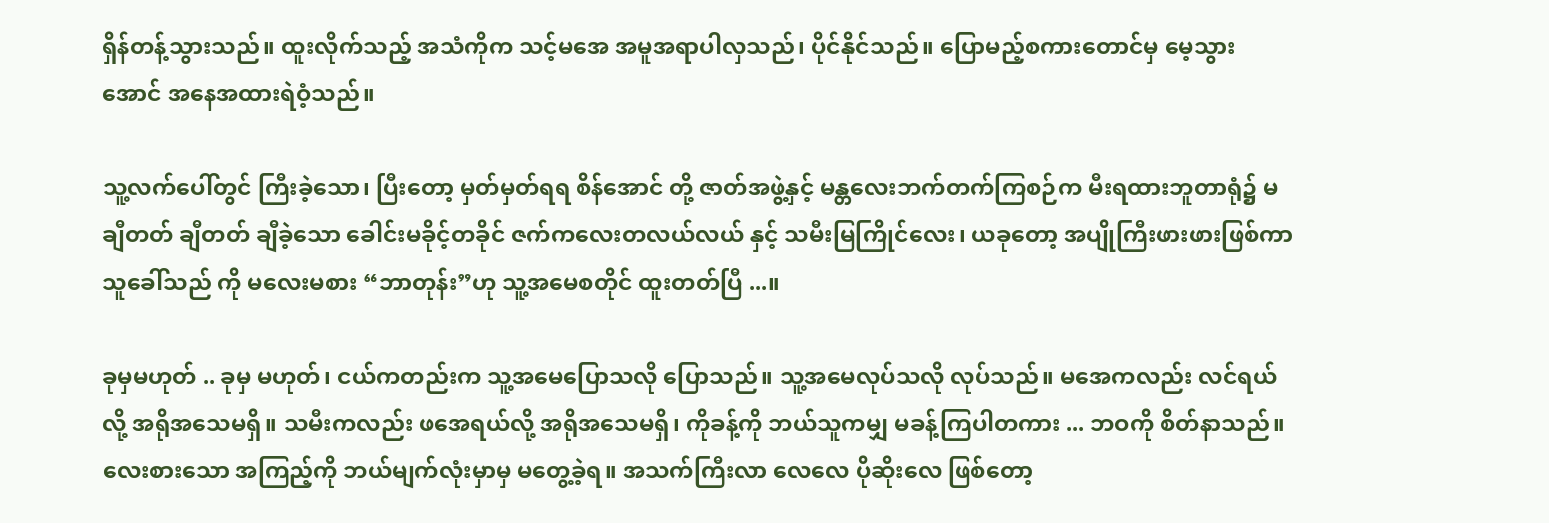ရှိန်တန့်သွားသည်။ ထူးလိုက်သည့် အသံကိုက သင့်မအေ အမူအရာပါလှသည်၊ ပိုင်နိုင်သည်။ ပြောမည့်စကားတောင်မှ မေ့သွားအောင် အနေအထားရဲဝံ့သည်။

သူ့လက်ပေါ်တွင် ကြီးခဲ့သော၊ ပြီးတော့ မှတ်မှတ်ရရ စိန်အောင် တို့ ဇာတ်အဖွဲ့နှင့် မန္တလေးဘက်တက်ကြစဉ်က မီးရထားဘူတာရုံ၌ မချီတတ် ချီတတ် ချီခဲ့သော ခေါင်းမခိုင့်တခိုင် ဇက်ကလေးတလယ်လယ် နှင့် သမီးမြကြိုင်လေး၊ ယခုတော့ အပျိုကြီးဖားဖားဖြစ်ကာ သူခေါ်သည် ကို မလေးမစား “ဘာတုန်း”ဟု သူ့အမေစတိုင် ထူးတတ်ပြီ ...။

ခုမှမဟုတ် .. ခုမှ မဟုတ်၊ ငယ်ကတည်းက သူ့အမေပြောသလို ပြောသည်။ သူ့အမေလုပ်သလို လုပ်သည်။ မအေကလည်း လင်ရယ်လို့ အရိုအသေမရှိ။ သမီးကလည်း ဖအေရယ်လို့ အရိုအသေမရှိ၊ ကိုခန့်ကို ဘယ်သူကမျှ မခန့်ကြပါတကား ... ဘဝကို စိတ်နာသည်။ လေးစားသော အကြည့်ကို ဘယ်မျက်လုံးမှာမှ မတွေ့ခဲ့ရ။ အသက်ကြီးလာ လေလေ ပိုဆိုးလေ ဖြစ်တော့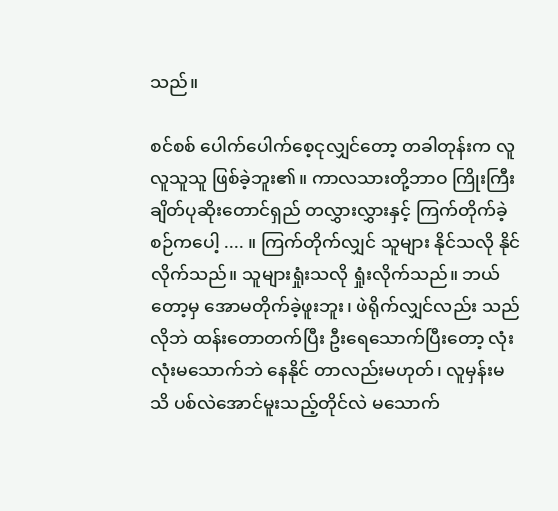သည်။

စင်စစ် ပေါက်ပေါက်စေ့ငုလျှင်တော့ တခါတုန်းက လူလူသူသူ ဖြစ်ခဲ့ဘူး၏။ ကာလသားတို့ဘာဝ ကြိုးကြီးချိတ်ပုဆိုးတောင်ရှည် တလွှားလွှားနှင့် ကြက်တိုက်ခဲ့စဉ်ကပေါ့ .... ။ ကြက်တိုက်လျှင် သူများ နိုင်သလို နိုင်လိုက်သည်။ သူများရှုံးသလို ရှုံးလိုက်သည်။ ဘယ်တော့မှ အောမတိုက်ခဲ့ဖူးဘူး၊ ဖဲရိုက်လျှင်လည်း သည်လိုဘဲ ထန်းတောတက်ပြီး ဦးရေသောက်ပြီးတော့ လုံးလုံးမသောက်ဘဲ နေနိုင် တာလည်းမဟုတ်၊ လူမှန်းမသိ ပစ်လဲအောင်မူးသည့်တိုင်လဲ မသောက်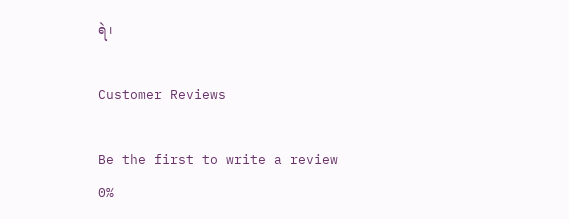ရဲ၊

Customer Reviews

Be the first to write a review
0%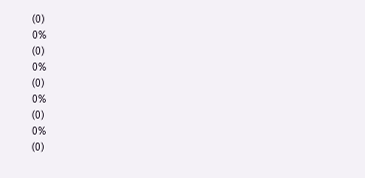(0)
0%
(0)
0%
(0)
0%
(0)
0%
(0)